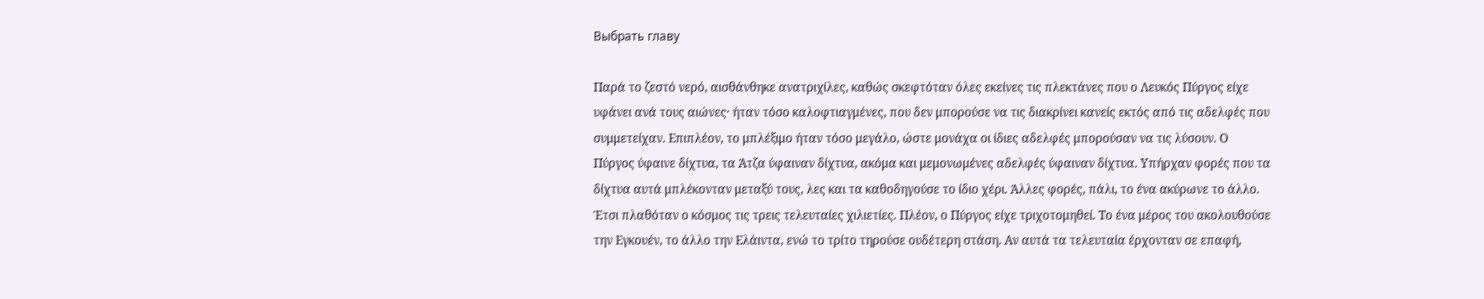Выбрать главу

Παρά το ζεστό νερό, αισθάνθηκε ανατριχίλες, καθώς σκεφτόταν όλες εκείνες τις πλεκτάνες που ο Λευκός Πύργος είχε υφάνει ανά τους αιώνες· ήταν τόσο καλοφτιαγμένες, που δεν μπορούσε να τις διακρίνει κανείς εκτός από τις αδελφές που συμμετείχαν. Επιπλέον, το μπλέξιμο ήταν τόσο μεγάλο, ώστε μονάχα οι ίδιες αδελφές μπορούσαν να τις λύσουν. Ο Πύργος ύφαινε δίχτυα, τα Άτζα ύφαιναν δίχτυα, ακόμα και μεμονωμένες αδελφές ύφαιναν δίχτυα. Υπήρχαν φορές που τα δίχτυα αυτά μπλέκονταν μεταξύ τους, λες και τα καθοδηγούσε το ίδιο χέρι. Άλλες φορές, πάλι, το ένα ακύρωνε το άλλο. Έτσι πλαθόταν ο κόσμος τις τρεις τελευταίες χιλιετίες. Πλέον, ο Πύργος είχε τριχοτομηθεί. Το ένα μέρος του ακολουθούσε την Εγκουέν, το άλλο την Ελάιντα, ενώ το τρίτο τηρούσε ουδέτερη στάση. Αν αυτά τα τελευταία έρχονταν σε επαφή,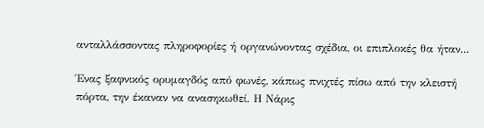ανταλλάσσοντας πληροφορίες ή οργανώνοντας σχέδια, οι επιπλοκές θα ήταν...

Ένας ξαφνικός ορυμαγδός από φωνές, κάπως πνιχτές πίσω από την κλειστή πόρτα, την έκαναν να ανασηκωθεί. Η Νάρις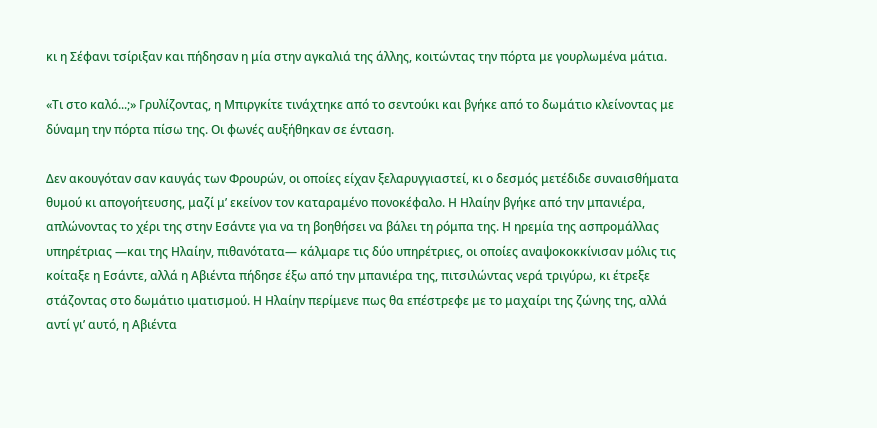κι η Σέφανι τσίριξαν και πήδησαν η μία στην αγκαλιά της άλλης, κοιτώντας την πόρτα με γουρλωμένα μάτια.

«Τι στο καλό...;» Γρυλίζοντας, η Μπιργκίτε τινάχτηκε από το σεντούκι και βγήκε από το δωμάτιο κλείνοντας με δύναμη την πόρτα πίσω της. Οι φωνές αυξήθηκαν σε ένταση.

Δεν ακουγόταν σαν καυγάς των Φρουρών, οι οποίες είχαν ξελαρυγγιαστεί, κι ο δεσμός μετέδιδε συναισθήματα θυμού κι απογοήτευσης, μαζί μ’ εκείνον τον καταραμένο πονοκέφαλο. Η Ηλαίην βγήκε από την μπανιέρα, απλώνοντας το χέρι της στην Εσάντε για να τη βοηθήσει να βάλει τη ρόμπα της. Η ηρεμία της ασπρομάλλας υπηρέτριας —και της Ηλαίην, πιθανότατα— κάλμαρε τις δύο υπηρέτριες, οι οποίες αναψοκοκκίνισαν μόλις τις κοίταξε η Εσάντε, αλλά η Αβιέντα πήδησε έξω από την μπανιέρα της, πιτσιλώντας νερά τριγύρω, κι έτρεξε στάζοντας στο δωμάτιο ιματισμού. Η Ηλαίην περίμενε πως θα επέστρεφε με το μαχαίρι της ζώνης της, αλλά αντί γι’ αυτό, η Αβιέντα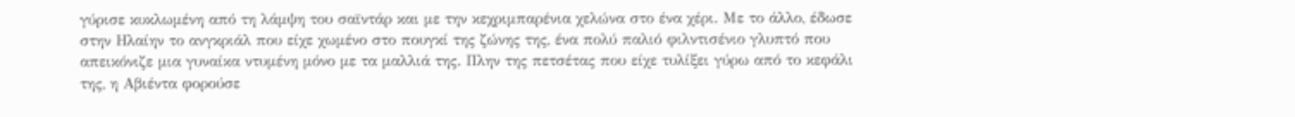γύρισε κυκλωμένη από τη λάμψη του σαϊντάρ και με την κεχριμπαρένια χελώνα στο ένα χέρι. Με το άλλο, έδωσε στην Ηλαίην το ανγκριάλ που είχε χωμένο στο πουγκί της ζώνης της, ένα πολύ παλιό φιλντισένιο γλυπτό που απεικόνιζε μια γυναίκα ντυμένη μόνο με τα μαλλιά της. Πλην της πετσέτας που είχε τυλίξει γύρω από το κεφάλι της, η Αβιέντα φορούσε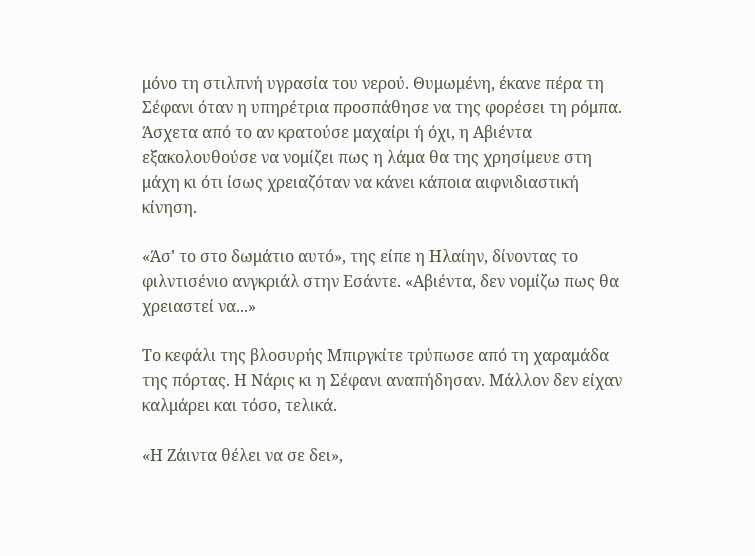μόνο τη στιλπνή υγρασία του νερού. Θυμωμένη, έκανε πέρα τη Σέφανι όταν η υπηρέτρια προσπάθησε να της φορέσει τη ρόμπα. Άσχετα από το αν κρατούσε μαχαίρι ή όχι, η Αβιέντα εξακολουθούσε να νομίζει πως η λάμα θα της χρησίμευε στη μάχη κι ότι ίσως χρειαζόταν να κάνει κάποια αιφνιδιαστική κίνηση.

«Άσ’ το στο δωμάτιο αυτό», της είπε η Ηλαίην, δίνοντας το φιλντισένιο ανγκριάλ στην Εσάντε. «Αβιέντα, δεν νομίζω πως θα χρειαστεί να...»

Το κεφάλι της βλοσυρής Μπιργκίτε τρύπωσε από τη χαραμάδα της πόρτας. Η Νάρις κι η Σέφανι αναπήδησαν. Μάλλον δεν είχαν καλμάρει και τόσο, τελικά.

«Η Ζάιντα θέλει να σε δει»,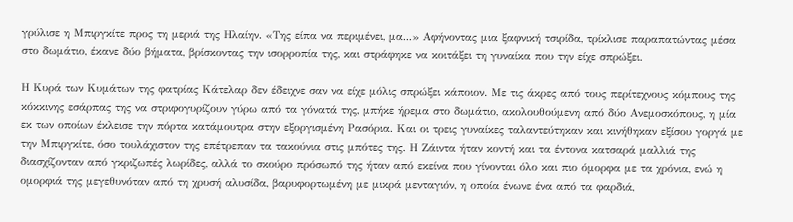γρύλισε η Μπιργκίτε προς τη μεριά της Ηλαίην. «Της είπα να περιμένει, μα...» Αφήνοντας μια ξαφνική τσιρίδα, τρίκλισε παραπατώντας μέσα στο δωμάτιο, έκανε δύο βήματα, βρίσκοντας την ισορροπία της, και στράφηκε να κοιτάξει τη γυναίκα που την είχε σπρώξει.

Η Κυρά των Κυμάτων της φατρίας Κάτελαρ δεν έδειχνε σαν να είχε μόλις σπρώξει κάποιον. Με τις άκρες από τους περίτεχνους κόμπους της κόκκινης εσάρπας της να στριφογυρίζουν γύρω από τα γόνατά της, μπήκε ήρεμα στο δωμάτιο, ακολουθούμενη από δύο Ανεμοσκόπους, η μία εκ των οποίων έκλεισε την πόρτα κατάμουτρα στην εξοργισμένη Ρασόρια. Και οι τρεις γυναίκες ταλαντεύτηκαν και κινήθηκαν εξίσου γοργά με την Μπιργκίτε, όσο τουλάχιστον της επέτρεπαν τα τακούνια στις μπότες της. Η Ζάιντα ήταν κοντή και τα έντονα κατσαρά μαλλιά της διασχίζονταν από γκριζωπές λωρίδες, αλλά το σκούρο πρόσωπό της ήταν από εκείνα που γίνονται όλο και πιο όμορφα με τα χρόνια, ενώ η ομορφιά της μεγεθυνόταν από τη χρυσή αλυσίδα, βαρυφορτωμένη με μικρά μενταγιόν, η οποία ένωνε ένα από τα φαρδιά,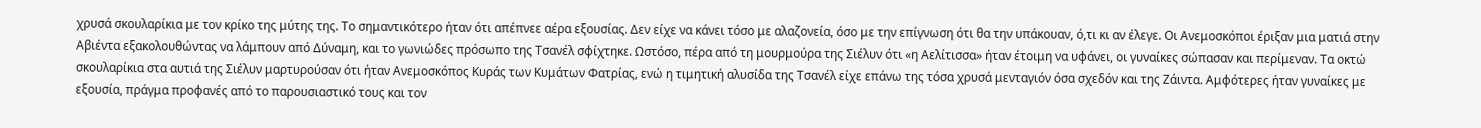χρυσά σκουλαρίκια με τον κρίκο της μύτης της. Το σημαντικότερο ήταν ότι απέπνεε αέρα εξουσίας. Δεν είχε να κάνει τόσο με αλαζονεία, όσο με την επίγνωση ότι θα την υπάκουαν, ό,τι κι αν έλεγε. Οι Ανεμοσκόποι έριξαν μια ματιά στην Αβιέντα εξακολουθώντας να λάμπουν από Δύναμη, και το γωνιώδες πρόσωπο της Τσανέλ σφίχτηκε. Ωστόσο, πέρα από τη μουρμούρα της Σιέλυν ότι «η Αελίτισσα» ήταν έτοιμη να υφάνει, οι γυναίκες σώπασαν και περίμεναν. Τα οκτώ σκουλαρίκια στα αυτιά της Σιέλυν μαρτυρούσαν ότι ήταν Ανεμοσκόπος Κυράς των Κυμάτων Φατρίας, ενώ η τιμητική αλυσίδα της Τσανέλ είχε επάνω της τόσα χρυσά μενταγιόν όσα σχεδόν και της Ζάιντα. Αμφότερες ήταν γυναίκες με εξουσία, πράγμα προφανές από το παρουσιαστικό τους και τον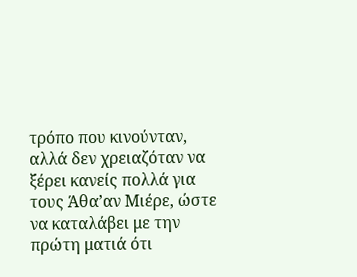τρόπο που κινούνταν, αλλά δεν χρειαζόταν να ξέρει κανείς πολλά για τους Άθα’αν Μιέρε, ώστε να καταλάβει με την πρώτη ματιά ότι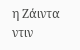η Ζάιντα ντιν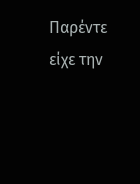Παρέντε είχε την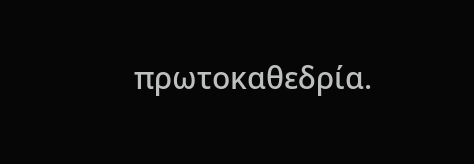πρωτοκαθεδρία.